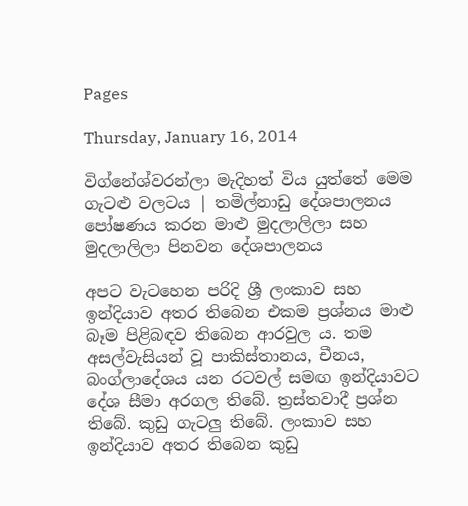Pages

Thursday, January 16, 2014

විග්නේශ්වරන්ලා මැදිහත් විය යුත්තේ මෙම ගැටළු වලටය | තමිල්නාඩු දේශපාලනය පෝෂණය කරන මාළු මුදලාලිලා සහ මුදලාලිලා පිනවන දේශපාලනය

අපට වැටහෙන පරිදි ශ්‍රී ලංකාව සහ ඉන්දියාව අතර තිබෙන එකම ප්‍රශ්නය මාළු බෑම පිළිබඳව තිබෙන ආරවුල ය. තම අසල්වැසියන් වූ පාකිස්‌තානය, චීනය, බංග්ලාදේශය යන රටවල් සමඟ ඉන්දියාවට දේශ සීමා අරගල තිබේ. ත්‍රස්‌තවාදී ප්‍රශ්න තිබේ. කුඩු ගැටලු තිබේ. ලංකාව සහ ඉන්දියාව අතර තිබෙන කුඩු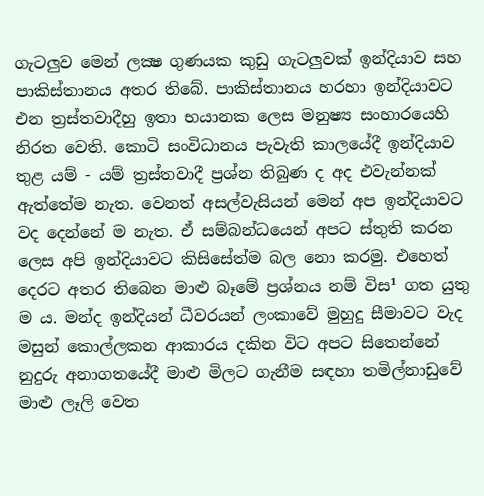ගැටලුව මෙන් ලක්‍ෂ ගුණයක කුඩු ගැටලුවක්‌ ඉන්දියාව සහ පාකිස්‌තානය අතර තිබේ. පාකිස්‌තානය හරහා ඉන්දියාවට එන ත්‍රස්‌තවාදීහු ඉතා භයානක ලෙස මනුෂ්‍ය සංහාරයෙහි නිරත වෙති. කොටි සංවිධානය පැවැති කාලයේදී ඉන්දියාව තුළ යම් - යම් ත්‍රස්‌තවාදී ප්‍රශ්න තිබුණ ද අද එවැන්නක්‌ ඇත්තේම නැත. වෙනත් අසල්වැසියන් මෙන් අප ඉන්දියාවට වද දෙන්නේ ම නැත. ඒ සම්බන්ධයෙන් අපට ස්‌තුති කරන ලෙස අපි ඉන්දියාවට කිසිසේත්ම බල නො කරමු. එහෙත් දෙරට අතර තිබෙන මාළු බෑමේ ප්‍රශ්නය නම් විස¹ ගත යුතු ම ය. මන්ද ඉන්දියන් ධීවරයන් ලංකාවේ මුහුදු සීමාවට වැද මසුන් කොල්ලකන ආකාරය දකින විට අපට සිතෙන්නේ නුදුරු අනාගතයේදී මාළු මිලට ගැනීම සඳහා තමිල්නාඩුවේ මාළු ලෑලි වෙත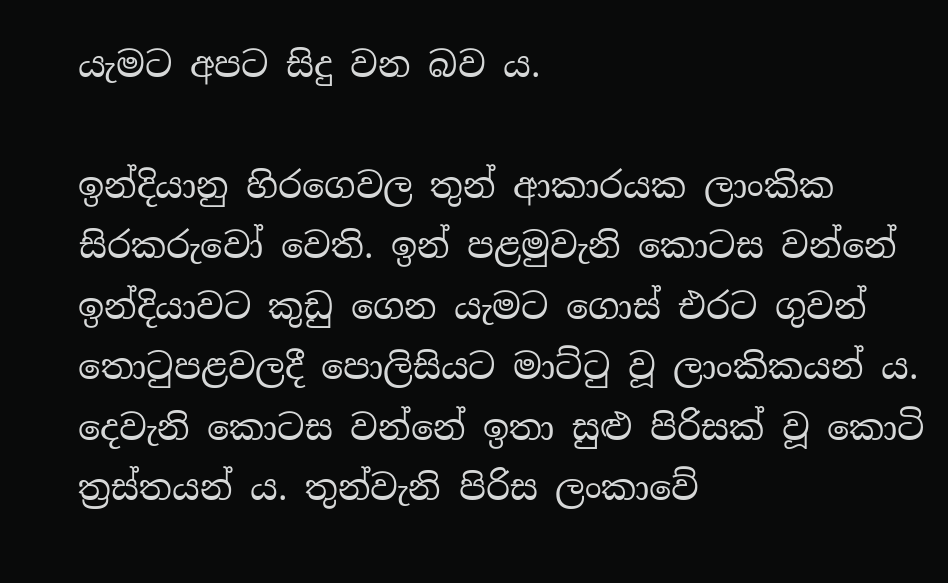යැමට අපට සිදු වන බව ය.

ඉන්දියානු හිරගෙවල තුන් ආකාරයක ලාංකික සිරකරුවෝ වෙති. ඉන් පළමුවැනි කොටස වන්නේ ඉන්දියාවට කුඩු ගෙන යැමට ගොස්‌ එරට ගුවන් තොටුපළවලදී පොලිසියට මාට්‌ටු වූ ලාංකිකයන් ය. දෙවැනි කොටස වන්නේ ඉතා සුළු පිරිසක්‌ වූ කොටි ත්‍රස්‌තයන් ය. තුන්වැනි පිරිස ලංකාවේ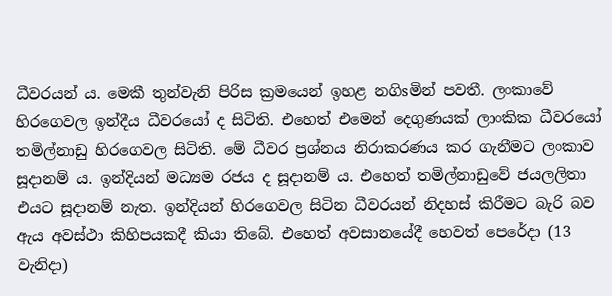ධීවරයන් ය. මෙකී තුන්වැනි පිරිස ක්‍රමයෙන් ඉහළ නගිsමින් පවතී. ලංකාවේ හිරගෙවල ඉන්දීය ධීවරයෝ ද සිටිති. එහෙත් එමෙන් දෙගුණයක්‌ ලාංකික ධීවරයෝ තමිල්නාඩු හිරගෙවල සිටිති. මේ ධීවර ප්‍රශ්නය නිරාකරණය කර ගැනීමට ලංකාව සූදානම් ය. ඉන්දියන් මධ්‍යම රජය ද සූදානම් ය. එහෙත් තමිල්නාඩුවේ ජයලලිතා එයට සූදානම් නැත. ඉන්දියන් හිරගෙවල සිටින ධීවරයන් නිදහස්‌ කිරීමට බැරි බව ඇය අවස්‌ථා කිහිපයකදී කියා තිබේ. එහෙත් අවසානයේදී හෙවත් පෙරේදා (13 වැනිදා)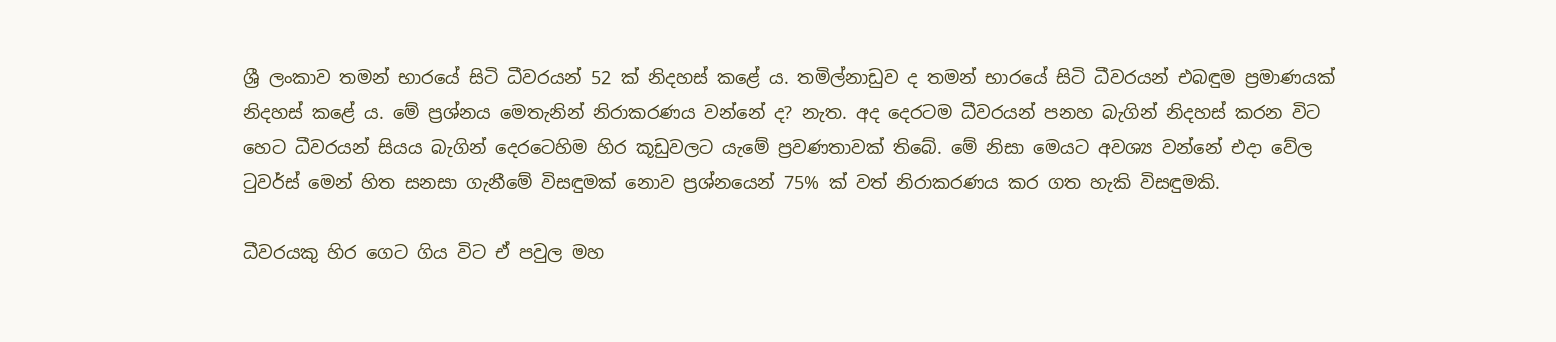ශ්‍රී ලංකාව තමන් භාරයේ සිටි ධීවරයන් 52 ක්‌ නිදහස්‌ කළේ ය. තමිල්නාඩුව ද තමන් භාරයේ සිටි ධීවරයන් එබඳුම ප්‍රමාණයක්‌ නිදහස්‌ කළේ ය. මේ ප්‍රශ්නය මෙතැනින් නිරාකරණය වන්නේ ද? නැත. අද දෙරටම ධීවරයන් පනහ බැගින් නිදහස්‌ කරන විට හෙට ධීවරයන් සියය බැගින් දෙරටෙහිම හිර කූඩුවලට යැමේ ප්‍රවණතාවක්‌ තිබේ. මේ නිසා මෙයට අවශ්‍ය වන්නේ එදා වේල ටුවර්ස්‌ මෙන් හිත සනසා ගැනීමේ විසඳුමක්‌ නොව ප්‍රශ්නයෙන් 75% ක්‌ වත් නිරාකරණය කර ගත හැකි විසඳුමකි.

ධීවරයකු හිර ගෙට ගිය විට ඒ පවුල මහ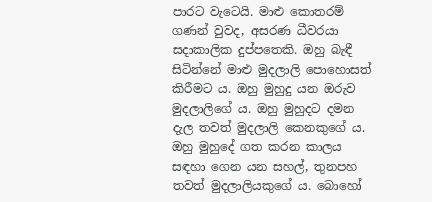පාරට වැටෙයි. මාළු කොතරම් ගණන් වුවද, අසරණ ධීවරයා සදාකාලික දුප්පතෙකි. ඔහු බැඳී සිටින්නේ මාළු මුදලාලි පොහොසත් කිරීමට ය. ඔහු මුහුදු යන ඔරුව මුදලාලිගේ ය. ඔහු මුහුදට දමන දැල තවත් මුදලාලි කෙනකුගේ ය. ඔහු මුහුදේ ගත කරන කාලය සඳහා ගෙන යන සහල්, තුනපහ තවත් මුදලාලියකුගේ ය. බොහෝ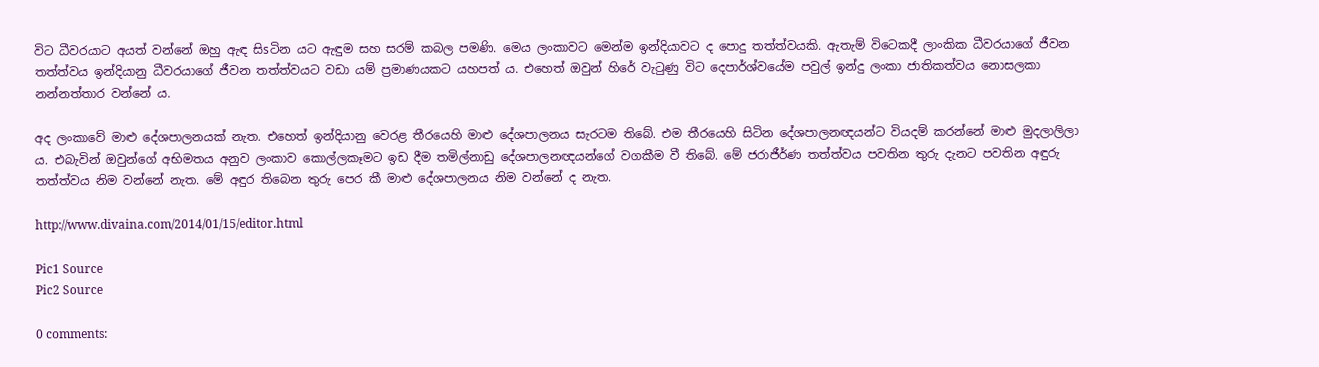විට ධීවරයාට අයත් වන්නේ ඔහු ඇඳ සිsටින යට ඇඳුම සහ සරම් කබල පමණි. මෙය ලංකාවට මෙන්ම ඉන්දියාවට ද පොදු තත්ත්වයකි. ඇතැම් විටෙකදී ලාංකික ධීවරයාගේ ජීවන තත්ත්වය ඉන්දියානු ධීවරයාගේ ජීවන තත්ත්වයට වඩා යම් ප්‍රමාණයකට යහපත් ය. එහෙත් ඔවුන් හිරේ වැටුණු විට දෙපාර්ශ්වයේම පවුල් ඉන්දු ලංකා ජාතිකත්වය නොසලකා නන්නත්තාර වන්නේ ය.

අද ලංකාවේ මාළු දේශපාලනයක්‌ නැත. එහෙත් ඉන්දියානු වෙරළ තීරයෙහි මාළු දේශපාලනය සැරටම තිබේ. එම තීරයෙහි සිටින දේශපාලනඥයන්ට වියදම් කරන්නේ මාළු මුදලාලිලා ය. එබැවින් ඔවුන්ගේ අභිමතය අනුව ලංකාව කොල්ලකෑමට ඉඩ දීම තමිල්නාඩු දේශපාලනඥයන්ගේ වගකීම වී තිබේ. මේ ජරාජීර්ණ තත්ත්වය පවතින තුරු දැනට පවතින අඳුරු තත්ත්වය නිම වන්නේ නැත. මේ අඳුර තිබෙන තුරු පෙර කී මාළු දේශපාලනය නිම වන්නේ ද නැත.

http://www.divaina.com/2014/01/15/editor.html

Pic1 Source
Pic2 Source

0 comments: